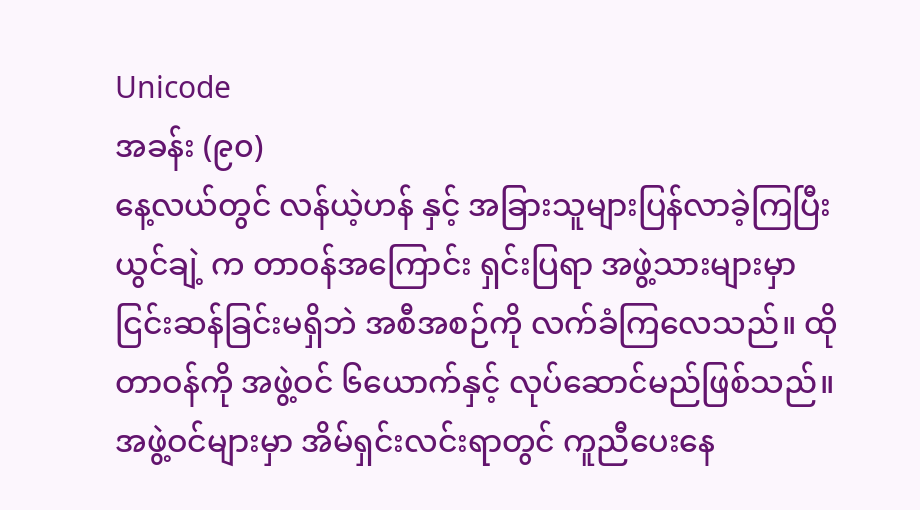Unicode
အခန်း (၉၀)
နေ့လယ်တွင် လန်ယဲ့ဟန် နှင့် အခြားသူများပြန်လာခဲ့ကြပြီး ယွင်ချဲ့ က တာဝန်အကြောင်း ရှင်းပြရာ အဖွဲ့သားများမှာ ငြင်းဆန်ခြင်းမရှိဘဲ အစီအစဉ်ကို လက်ခံကြလေသည်။ ထိုတာဝန်ကို အဖွဲ့ဝင် ၆ယောက်နှင့် လုပ်ဆောင်မည်ဖြစ်သည်။ အဖွဲ့ဝင်များမှာ အိမ်ရှင်းလင်းရာတွင် ကူညီပေးနေ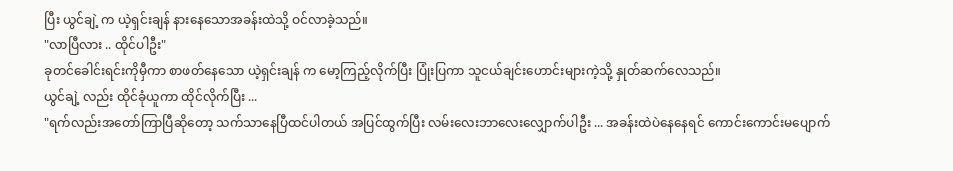ပြီး ယွင်ချဲ့ က ယဲ့ရှင်းချန် နားနေသောအခန်းထဲသို့ ဝင်လာခဲ့သည်။
"လာပြီလား .. ထိုင်ပါဦး"
ခုတင်ခေါင်းရင်းကိုမှီကာ စာဖတ်နေသော ယဲ့ရှင်းချန် က မော့ကြည့်လိုက်ပြီး ပြုံးပြကာ သူငယ်ချင်းဟောင်းများကဲ့သို့ နှုတ်ဆက်လေသည်။
ယွင်ချဲ့ လည်း ထိုင်ခုံယူကာ ထိုင်လိုက်ပြီး ...
"ရက်လည်းအတော်ကြာပြီဆိုတော့ သက်သာနေပြီထင်ပါတယ် အပြင်ထွက်ပြီး လမ်းလေးဘာလေးလျှောက်ပါဦး ... အခန်းထဲပဲနေနေရင် ကောင်းကောင်းမပျောက်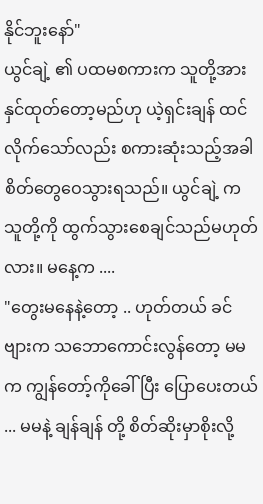နိုင်ဘူးနော်"
ယွင်ချဲ့ ၏ ပထမစကားက သူတို့အား နှင်ထုတ်တော့မည်ဟု ယဲ့ရှင်းချန် ထင်လိုက်သော်လည်း စကားဆုံးသည့်အခါ စိတ်တွေဝေသွားရသည်။ ယွင်ချဲ့ က သူတို့ကို ထွက်သွားစေချင်သည်မဟုတ်လား။ မနေ့က ....
"တွေးမနေနဲ့တော့ .. ဟုတ်တယ် ခင်ဗျားက သဘောကောင်းလွန်တော့ မမက ကျွန်တော့်ကိုခေါ်ပြီး ပြောပေးတယ် ... မမနဲ့ ချန်ချန် တို့ စိတ်ဆိုးမှာစိုးလို့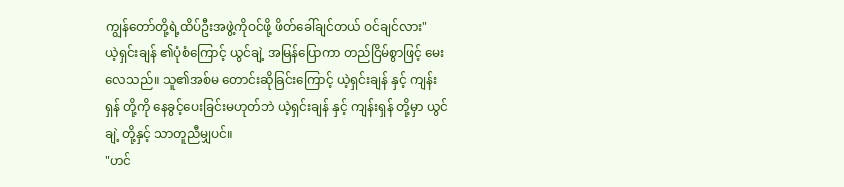ကျွန်တော်တို့ရဲ့ထိပ်ဦးအဖွဲ့ကိုဝင်ဖို့ ဖိတ်ခေါ်ချင်တယ် ဝင်ချင်လား"
ယဲ့ရှင်းချန် ၏ပုံစံကြောင့် ယွင်ချဲ့ အမြန်ပြောကာ တည်ငြိမ်စွာဖြင့် မေးလေသည်။ သူ၏အစ်မ တောင်းဆိုခြင်းကြောင့် ယဲ့ရှင်းချန် နှင့် ကျန်းရှန် တို့ကို နေခွင့်ပေးခြင်းမဟုတ်ဘဲ ယဲ့ရှင်းချန် နှင့် ကျန်းရှန် တို့မှာ ယွင်ချဲ့ တို့နှင့် သာတူညီမျှပင်။
"ဟင်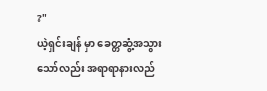?"
ယဲ့ရှင်းချန် မှာ ခေတ္တဆွံ့အသွားသော်လည်း အရာရာနားလည်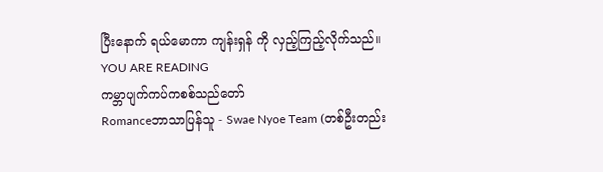ပြီးနောက် ရယ်မောကာ ကျန်းရှန် ကို လှည့်ကြည့်လိုက်သည်။
YOU ARE READING
ကမ္ဘာပျက်ကပ်ကစစ်သည်တော်
Romanceဘာသာပြန်သူ - Swae Nyoe Team (တစ်ဦးတည်း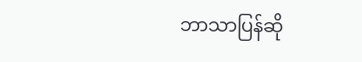ဘာသာပြန်ဆို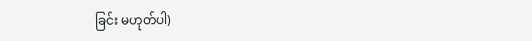ခြင်း မဟုတ်ပါ)